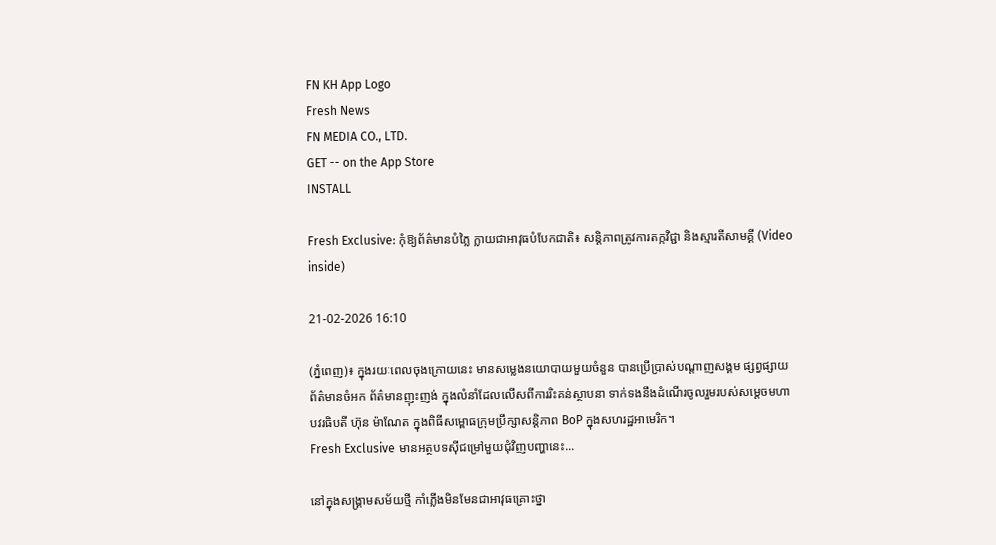FN KH App Logo
Fresh News
FN MEDIA CO., LTD.
GET -- on the App Store
INSTALL

Fresh Exclusive: កុំឱ្យព័ត៌មានបំភ្លៃ ក្លាយជាអាវុធបំបែកជាតិ៖ សន្តិភាពត្រូវការតក្កវិជ្ជា និងស្មារតីសាមគ្គី (Video inside)

21-02-2026 16:10

(ភ្នំពេញ)៖ ក្នុងរយៈពេលចុងក្រោយនេះ មានសម្លេងនយោបាយមួយចំនួន បានប្រើប្រាស់បណ្តាញសង្គម ផ្សព្វផ្សាយព័ត៌មានចំអក ព័ត៌មានញុះញង់ ក្នុងលំនាំដែលលើសពីការរិះគន់ស្ថាបនា ទាក់ទងនឹងដំណើរចូលរួមរបស់សម្តេចមហាបវរធិបតី ហ៊ុន ម៉ាណែត ក្នុងពិធីសម្ពោធក្រុមប្រឹក្សាសន្តិភាព BoP ក្នុងសហរដ្ឋអាមេរិក។
Fresh Exclusive មានអត្ថបទស៊ីជម្រៅមួយជុំវិញបញ្ហានេះ...

នៅក្នុងសង្គ្រាមសម័យថ្មី កាំភ្លើងមិនមែនជាអាវុធគ្រោះថ្នា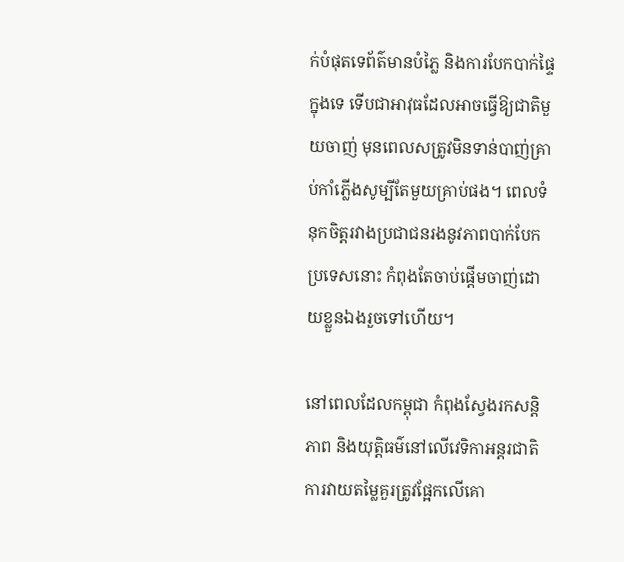ក់បំផុតទេព័ត៌មានបំភ្លៃ និងការបែកបាក់ផ្ទៃក្នុងទេ ទើបជាអាវុធដែលអាចធ្វើឱ្យជាតិមួយចាញ់ មុនពេលសត្រូវមិនទាន់បាញ់គ្រាប់កាំភ្លើងសូម្បីតែមួយគ្រាប់ផង។ ពេលទំនុកចិត្តរវាងប្រជាជនរងនូវភាពបាក់បែក ប្រទេសនោះ កំពុងតែចាប់ផ្តើមចាញ់ដោយខ្លួនឯងរួចទៅហើយ។

នៅពេលដែលកម្ពុជា កំពុងស្វែងរកសន្តិភាព និងយុត្តិធម៌នៅលើវេទិកាអន្តរជាតិ ការវាយតម្លៃគួរត្រូវផ្អែកលើគោ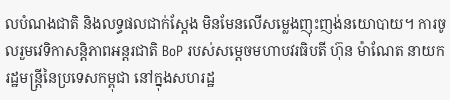លបំណងជាតិ និងលទ្ធផលជាក់ស្តែង មិនមែនលើសម្លេងញុះញង់នយោបាយ។ ការចូលរួមវេទិកាសន្តិភាពអន្តរជាតិ BoP របស់សម្តេចមហាបវរធិបតី ហ៊ុន ម៉ាណែត នាយករដ្ឋមន្ត្រីនៃប្រទេសកម្ពុជា នៅក្នុងសហរដ្ឋ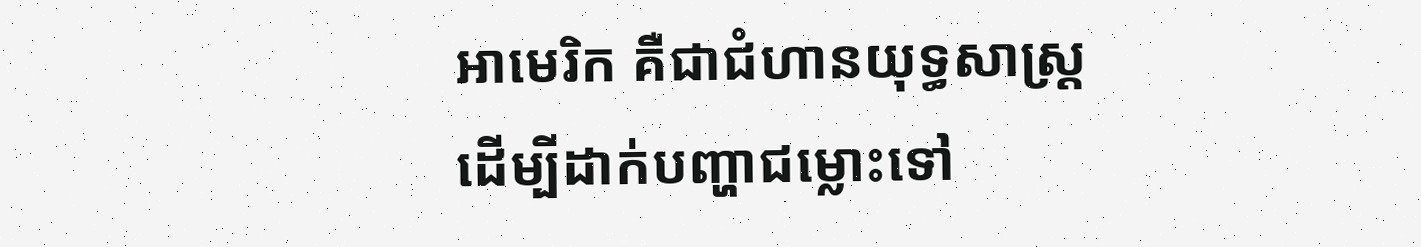អាមេរិក គឺជាជំហានយុទ្ធសាស្ត្រដើម្បីដាក់បញ្ហាជម្លោះទៅ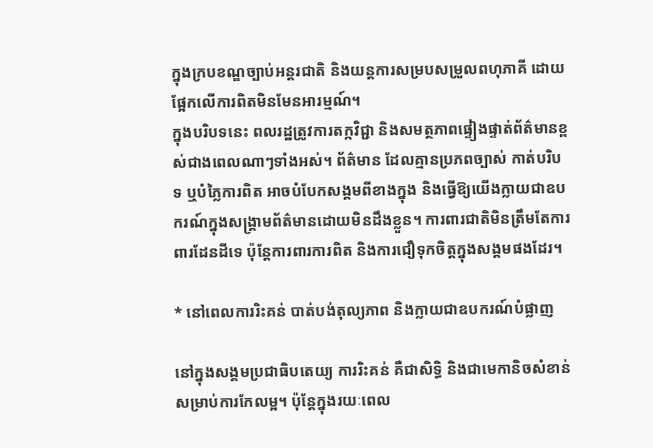ក្នុងក្របខណ្ឌច្បាប់អន្តរជាតិ និងយន្តការសម្របសម្រួលពហុភាគី ដោយផ្អែកលើការពិតមិនមែនអារម្មណ៍។
ក្នុងបរិបទនេះ ពលរដ្ឋត្រូវការតក្កវិជ្ជា និងសមត្ថភាពផ្ទៀងផ្ទាត់ព័ត៌មានខ្ពស់ជាងពេលណាៗទាំងអស់។ ព័ត៌មាន ដែលគ្មានប្រភពច្បាស់ កាត់បរិបទ ឬបំភ្លៃការពិត អាចបំបែកសង្គមពីខាងក្នុង និងធ្វើឱ្យយើងក្លាយជាឧបករណ៍ក្នុងសង្គ្រាមព័ត៌មានដោយមិនដឹងខ្លួន។ ការពារជាតិមិនត្រឹមតែការពារដែនដីទេ ប៉ុន្តែការពារការពិត និងការជឿទុកចិត្តក្នុងសង្គមផងដែរ។

* នៅពេលការរិះគន់ បាត់បង់តុល្យភាព និងក្លាយជាឧបករណ៍បំផ្លាញ

នៅក្នុងសង្គមប្រជាធិបតេយ្យ ការរិះគន់ គឺជាសិទ្ធិ និងជាមេកានិចសំខាន់សម្រាប់ការកែលម្អ។ ប៉ុន្តែក្នុងរយៈពេល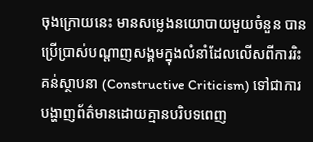ចុងក្រោយនេះ មានសម្លេងនយោបាយមួយចំនួន បានប្រើប្រាស់បណ្តាញសង្គមក្នុងលំនាំដែលលើសពីការរិះគន់ស្ថាបនា (Constructive Criticism) ទៅជាការបង្ហាញព័ត៌មានដោយគ្មានបរិបទពេញ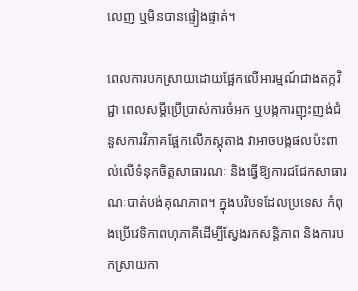លេញ ឬមិនបានផ្ទៀងផ្ទាត់។

ពេលការបកស្រាយដោយផ្អែកលើអារម្មណ៍ជាងតក្កវិជ្ជា ពេលសម្តីប្រើប្រាស់ការចំអក ឬបង្កការញុះញង់ជំនួសការវិភាគផ្អែកលើភស្តុតាង វាអាចបង្កផលប៉ះពាល់លើទំនុកចិត្តសាធារណៈ និងធ្វើឱ្យការជជែកសាធារណៈបាត់បង់គុណភាព។ ក្នុងបរិបទដែលប្រទេស កំពុងប្រើវេទិកាពហុភាគីដើម្បីស្វែងរកសន្តិភាព និងការបកស្រាយកា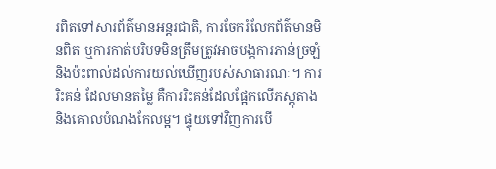រពិតទៅសារព័ត៌មានអន្តរជាតិ, ការចែករំលែកព័ត៌មានមិនពិត ឬការកាត់បរិបទមិនត្រឹមត្រូវអាចបង្កការភាន់ច្រឡំ និងប៉ះពាល់ដល់ការយល់ឃើញរបស់សាធារណៈ។ ការរិះគន់ ដែលមានតម្លៃ គឺការរិះគន់ដែលផ្អែកលើភស្តុតាង និងគោលបំណងកែលម្អ។ ផ្ទុយទៅវិញការបើ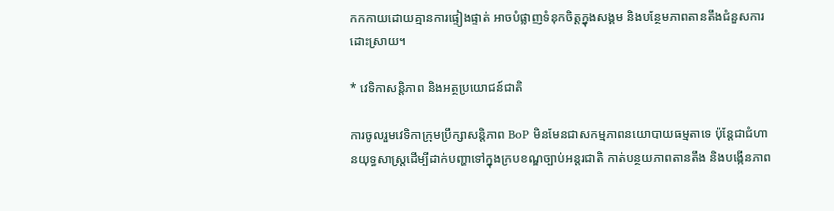កកកាយដោយគ្មានការផ្ទៀងផ្ទាត់ អាចបំផ្លាញទំនុកចិត្តក្នុងសង្គម និងបន្ថែមភាពតានតឹងជំនួសការដោះស្រាយ។

* វេទិកាសន្តិភាព និងអត្ថប្រយោជន៍ជាតិ

ការចូលរួមវេទិកាក្រុមប្រឹក្សាសន្តិភាព BoP មិនមែនជាសកម្មភាពនយោបាយធម្មតាទេ ប៉ុន្តែជាជំហានយុទ្ធសាស្ត្រដើម្បីដាក់បញ្ហាទៅក្នុងក្របខណ្ឌច្បាប់អន្តរជាតិ កាត់បន្ថយភាពតានតឹង និងបង្កើនភាព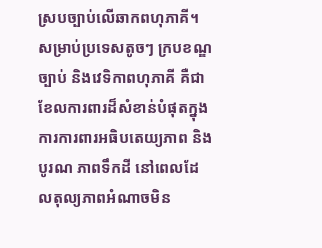ស្របច្បាប់លើឆាកពហុភាគី។ សម្រាប់ប្រទេសតូចៗ ក្របខណ្ឌច្បាប់ និងវេទិកាពហុភាគី គឺជាខែលការពារដ៏សំខាន់បំផុតក្នុងការការពារអធិបតេយ្យភាព និងបូរណ ភាពទឹកដី នៅពេលដែលតុល្យភាពអំណាចមិន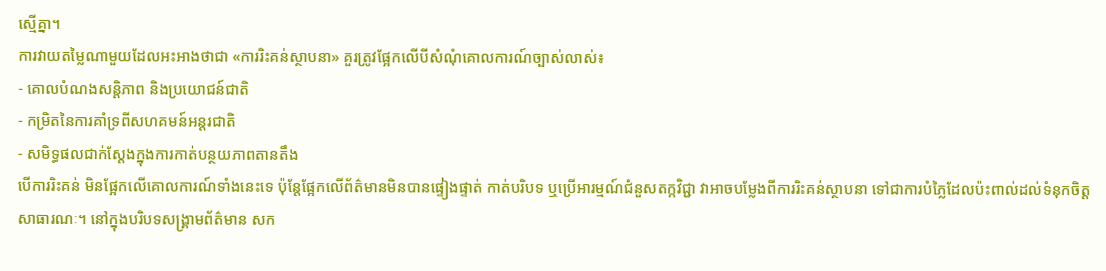ស្មើគ្នា។
ការវាយតម្លៃណាមួយដែលអះអាងថាជា «ការរិះគន់ស្ថាបនា» គួរត្រូវផ្អែកលើបីសំណុំគោលការណ៍ច្បាស់លាស់៖
- គោលបំណងសន្តិភាព និងប្រយោជន៍ជាតិ
- កម្រិតនៃការគាំទ្រពីសហគមន៍អន្តរជាតិ
- សមិទ្ធផលជាក់ស្តែងក្នុងការកាត់បន្ថយភាពតានតឹង
បើការរិះគន់ មិនផ្អែកលើគោលការណ៍ទាំងនេះទេ ប៉ុន្តែផ្អែកលើព័ត៌មានមិនបានផ្ទៀងផ្ទាត់ កាត់បរិបទ ឬប្រើអារម្មណ៍ជំនួសតក្កវិជ្ជា វាអាចបម្លែងពីការរិះគន់ស្ថាបនា ទៅជាការបំភ្លៃដែលប៉ះពាល់ដល់ទំនុកចិត្តសាធារណៈ។ នៅក្នុងបរិបទសង្គ្រាមព័ត៌មាន សក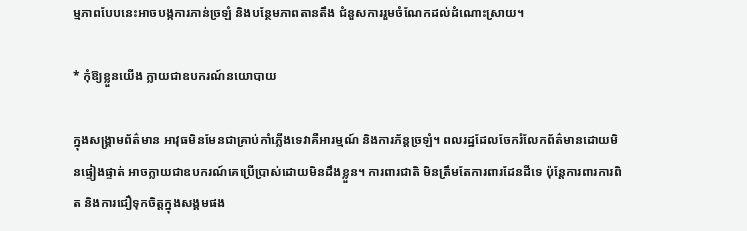ម្មភាពបែបនេះអាចបង្កការភាន់ច្រឡំ និងបន្ថែមភាពតានតឹង ជំនួសការរួមចំណែកដល់ដំណោះស្រាយ។

* កុំឱ្យខ្លួនយើង ក្លាយជាឧបករណ៍នយោបាយ

ក្នុងសង្គ្រាមព័ត៌មាន អាវុធមិនមែនជាគ្រាប់កាំភ្លើងទេវាគឺអារម្មណ៍ និងការភ័ន្តច្រឡំ។ ពលរដ្ឋដែលចែករំលែកព័ត៌មានដោយមិនផ្ទៀងផ្ទាត់ អាចក្លាយជាឧបករណ៍គេប្រើប្រាស់ដោយមិនដឹងខ្លួន។ ការពារជាតិ មិនត្រឹមតែការពារដែនដីទេ ប៉ុន្តែការពារការពិត និងការជឿទុកចិត្តក្នុងសង្គមផង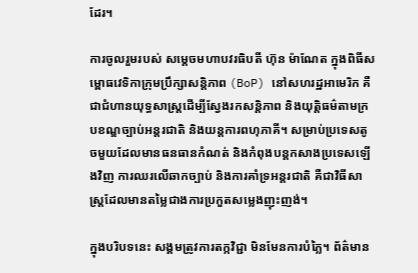ដែរ។

ការចូលរួមរបស់ សម្តេចមហាបវរធិបតី ហ៊ុន ម៉ាណែត ក្នុងពិធីសម្ពោធវេទិកាក្រុមប្រឹក្សាសន្តិភាព (BoP) នៅសហរដ្ឋអាមេរិក គឺជាជំហានយុទ្ធសាស្ត្រដើម្បីស្វែងរកសន្តិភាព និងយុត្តិធម៌តាមក្របខណ្ឌច្បាប់អន្តរជាតិ និងយន្តការពហុភាគី។ សម្រាប់ប្រទេសតូចមួយដែលមានធនធានកំណត់ និងកំពុងបន្តកសាងប្រទេសឡើងវិញ ការឈរលើឆាកច្បាប់ និងការគាំទ្រអន្តរជាតិ គឺជាវិធីសាស្ត្រដែលមានតម្លៃជាងការប្រកួតសម្លេងញុះញង់។

ក្នុងបរិបទនេះ សង្គមត្រូវការតក្កវិជ្ជា មិនមែនការបំភ្លៃ។ ព័ត៌មាន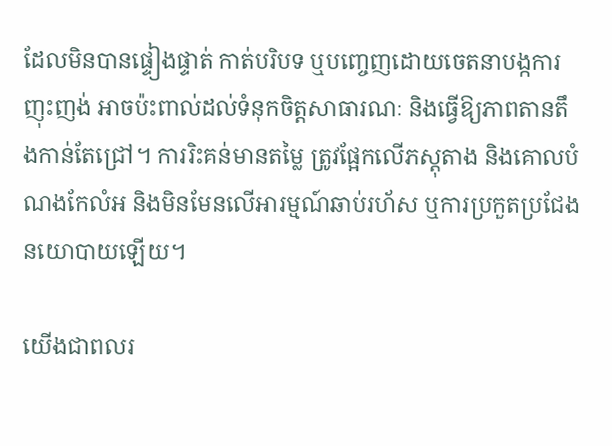ដែលមិនបានផ្ទៀងផ្ទាត់ កាត់បរិបទ ឬបញ្ចេញដោយចេតនាបង្កការញុះញង់ អាចប៉ះពាល់ដល់ទំនុកចិត្តសាធារណៈ និងធ្វើឱ្យភាពតានតឹងកាន់តែជ្រៅ។ ការរិះគន់មានតម្លៃ ត្រូវផ្អែកលើភស្តុតាង និងគោលបំណងកែលំអ និងមិនមែនលើអារម្មណ៍ឆាប់រហ័ស ឬការប្រកួតប្រជែងនយោបាយឡើយ។

យើងជាពលរ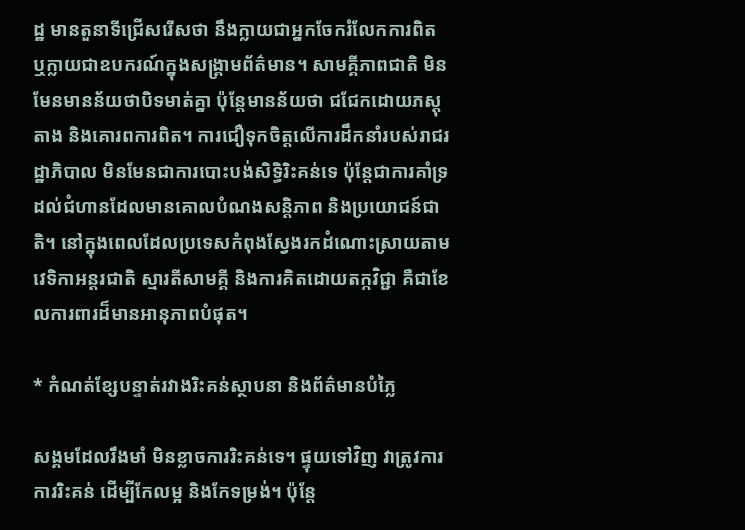ដ្ឋ មានតួនាទីជ្រើសរើសថា នឹងក្លាយជាអ្នកចែករំលែកការពិត ឬក្លាយជាឧបករណ៍ក្នុងសង្គ្រាមព័ត៌មាន។ សាមគ្គីភាពជាតិ មិនមែនមានន័យថាបិទមាត់គ្នា ប៉ុន្តែមានន័យថា ជជែកដោយភស្តុតាង និងគោរពការពិត។ ការជឿទុកចិត្តលើការដឹកនាំរបស់រាជរដ្ឋាភិបាល មិនមែនជាការបោះបង់សិទ្ធិរិះគន់ទេ ប៉ុន្តែជាការគាំទ្រដល់ជំហានដែលមានគោលបំណងសន្តិភាព និងប្រយោជន៍ជាតិ។ នៅក្នុងពេលដែលប្រទេសកំពុងស្វែងរកដំណោះស្រាយតាមវេទិកាអន្តរជាតិ ស្មារតីសាមគ្គី និងការគិតដោយតក្កវិជ្ជា គឺជាខែលការពារដ៏មានអានុភាពបំផុត។

* កំណត់ខ្សែបន្ទាត់រវាងរិះគន់ស្ថាបនា និងព័ត៌មានបំភ្លៃ

សង្គមដែលរឹងមាំ មិនខ្លាចការរិះគន់ទេ។ ផ្ទុយទៅវិញ វាត្រូវការការរិះគន់ ដើម្បីកែលម្អ និងកែទម្រង់។ ប៉ុន្តែ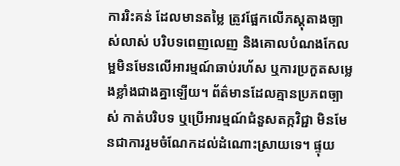ការរិះគន់ ដែលមានតម្លៃ ត្រូវផ្អែកលើភស្តុតាងច្បាស់លាស់ បរិបទពេញលេញ និងគោលបំណងកែលម្អមិនមែនលើអារម្មណ៍ឆាប់រហ័ស ឬការប្រកួតសម្លេងខ្លាំងជាងគ្នាឡើយ។ ព័ត៌មានដែលគ្មានប្រភពច្បាស់ កាត់បរិបទ ឬប្រើអារម្មណ៍ជំនួសតក្កវិជ្ជា មិនមែនជាការរួមចំណែកដល់ដំណោះស្រាយទេ។ ផ្ទុយ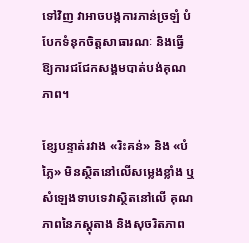ទៅវិញ វាអាចបង្កការភាន់ច្រឡំ បំបែកទំនុកចិត្តសាធារណៈ និងធ្វើឱ្យការជជែកសង្គមបាត់បង់គុណភាព។

ខ្សែបន្ទាត់រវាង «រិះគន់» និង «បំភ្លៃ» មិនស្ថិតនៅលើសម្លេងខ្លាំង ឬសំឡេងទាបទេវាស្ថិតនៅលើ គុណភាពនៃភស្តុតាង និងសុចរិតភាព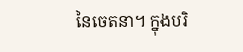នៃចេតនា។ ក្នុងបរិ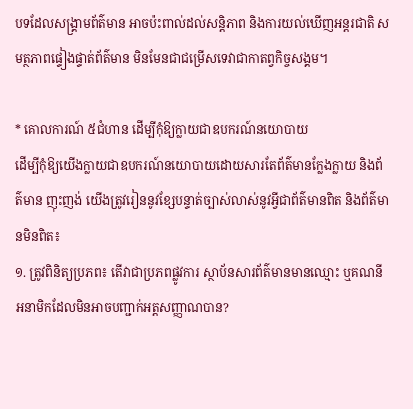បទដែលសង្គ្រាមព័ត៌មាន អាចប៉ះពាល់ដល់សន្តិភាព និងការយល់ឃើញអន្តរជាតិ សមត្ថភាពផ្ទៀងផ្ទាត់ព័ត៌មាន មិនមែនជាជម្រើសទេវាជាកាតព្វកិច្ចសង្គម។

* គោលការណ៍ ៥ជំហាន ដើម្បីកុំឱ្យក្លាយជាឧបករណ៍នយោបាយ
ដើម្បីកុំឱ្យយើងក្លាយជាឧបករណ៍នយោបាយដោយសារតែព័ត៌មានក្លែងក្លាយ និងព័ត៌មាន ញុះញង់ យើងត្រូវរៀននូវខ្សែបន្ទាត់ច្បាស់លាស់នូវអ្វីជាព័ត៌មានពិត និងព័ត៌មានមិនពិត៖
១. ត្រូវពិនិត្យប្រភព៖ តើវាជាប្រភពផ្លូវការ ស្ថាប័នសារព័ត៌មានមានឈ្មោះ ឬគណនីអនាមិកដែលមិនអាចបញ្ជាក់អត្តសញ្ញាណបាន?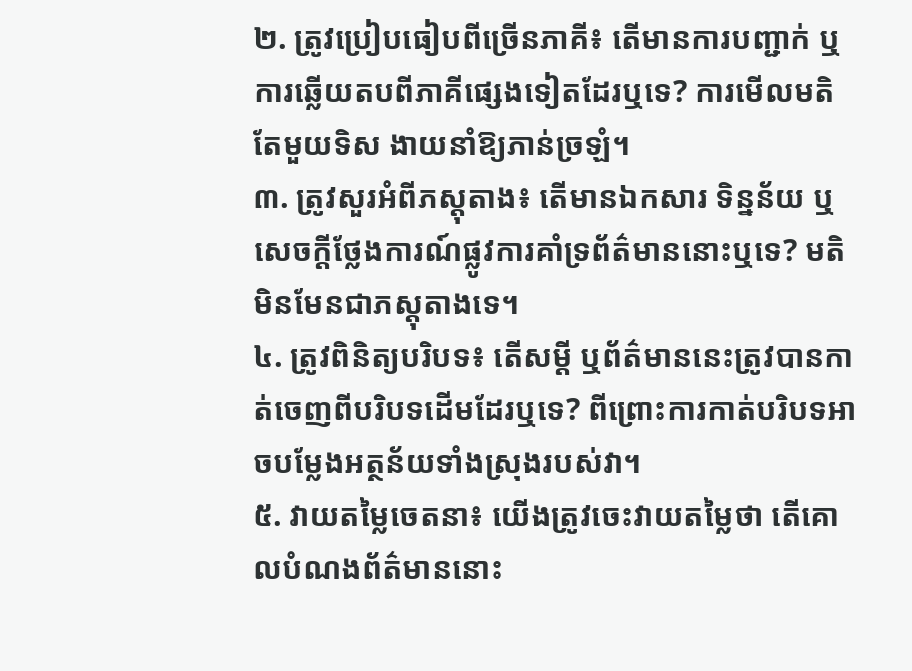២. ត្រូវប្រៀបធៀបពីច្រើនភាគី៖ តើមានការបញ្ជាក់ ឬការឆ្លើយតបពីភាគីផ្សេងទៀតដែរឬទេ? ការមើលមតិតែមួយទិស ងាយនាំឱ្យភាន់ច្រឡំ។
៣. ត្រូវសួរអំពីភស្តុតាង៖ តើមានឯកសារ ទិន្នន័យ ឬសេចក្តីថ្លែងការណ៍ផ្លូវការគាំទ្រព័ត៌មាននោះឬទេ? មតិមិនមែនជាភស្តុតាងទេ។
៤. ត្រូវពិនិត្យបរិបទ៖ តើសម្តី ឬព័ត៌មាននេះត្រូវបានកាត់ចេញពីបរិបទដើមដែរឬទេ? ពីព្រោះការកាត់បរិបទអាចបម្លែងអត្ថន័យទាំងស្រុងរបស់វា។
៥. វាយតម្លៃចេតនា៖ យើងត្រូវចេះវាយតម្លៃថា តើគោលបំណងព័ត៌មាននោះ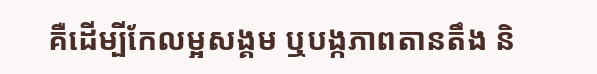គឺដើម្បីកែលម្អសង្គម ឬបង្កភាពតានតឹង និ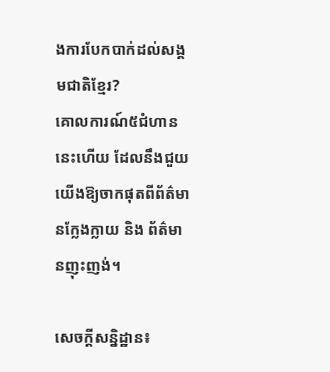ងការបែកបាក់ដល់សង្គមជាតិខ្មែរ?
គោលការណ៍៥ជំហាននេះហើយ ដែលនឹងជួយយើងឱ្យចាកផុតពីព័ត៌មានក្លែងក្លាយ និង ព័ត៌មានញុះញង់។

សេចក្តីសន្និដ្ឋាន៖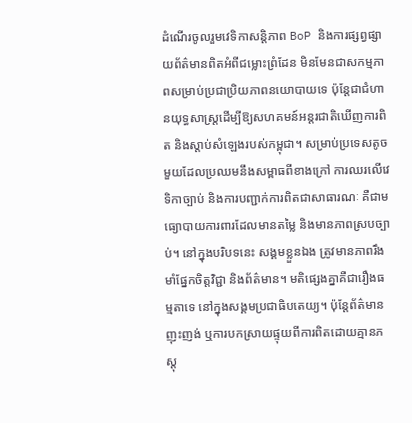ដំណើរចូលរួមវេទិកាសន្តិភាព BoP និងការផ្សព្វផ្សាយព័ត៌មានពិតអំពីជម្លោះព្រំដែន មិនមែនជាសកម្មភាពសម្រាប់ប្រជាប្រិយភាពនយោបាយទេ ប៉ុន្តែជាជំហានយុទ្ធសាស្ត្រដើម្បីឱ្យសហគមន៍អន្តរជាតិឃើញការពិត និងស្តាប់សំឡេងរបស់កម្ពុជា។ សម្រាប់ប្រទេសតូចមួយដែលប្រឈមនឹងសម្ពាធពីខាងក្រៅ ការឈរលើវេទិកាច្បាប់ និងការបញ្ជាក់ការពិតជាសាធារណៈ គឺជាមធ្យោបាយការពារដែលមានតម្លៃ និងមានភាពស្របច្បាប់។ នៅក្នុងបរិបទនេះ សង្គមខ្លួនឯង ត្រូវមានភាពរឹងមាំផ្នែកចិត្តវិជ្ជា និងព័ត៌មាន។ មតិផ្សេងគ្នាគឺជារឿងធម្មតាទេ នៅក្នុងសង្គមប្រជាធិបតេយ្យ។ ប៉ុន្តែព័ត៌មានញុះញង់ ឬការបកស្រាយផ្ទុយពីការពិតដោយគ្មានភស្តុ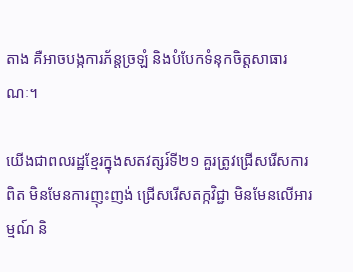តាង គឺអាចបង្កការភ័ន្តច្រឡំ និងបំបែកទំនុកចិត្តសាធារណៈ។

យើងជាពលរដ្ឋខ្មែរក្នុងសតវត្សរ៍ទី២១ គួរត្រូវជ្រើសរើសការពិត មិនមែនការញុះញង់ ជ្រើសរើសតក្កវិជ្ជា មិនមែនលើអារម្មណ៍ និ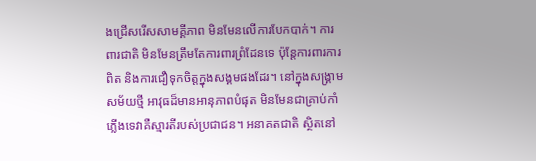ងជ្រើសរើសសាមគ្គីភាព មិនមែនលើការបែកបាក់។ ការពារជាតិ មិនមែនត្រឹមតែការពារព្រំដែនទេ ប៉ុន្តែការពារការពិត និងការជឿទុកចិត្តក្នុងសង្គមផងដែរ។ នៅក្នុងសង្គ្រាមសម័យថ្មី អាវុធដ៏មានអានុភាពបំផុត មិនមែនជាគ្រាប់កាំភ្លើងទេវាគឺស្មារតីរបស់ប្រជាជន។ អនាគតជាតិ ស្ថិតនៅ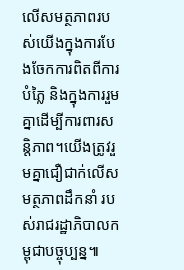លើសមត្ថភាពរបស់យើងក្នុងការបែងចែកការពិតពីការបំភ្លៃ និងក្នុងការរួមគ្នាដើម្បីការពារសន្តិភាព។យើងត្រូវរួមគ្នាជឿជាក់លើសមត្ថភាពដឹកនាំ របស់រាជរដ្ឋាភិបាលកម្ពុជាបច្ចុប្បន្ន៕